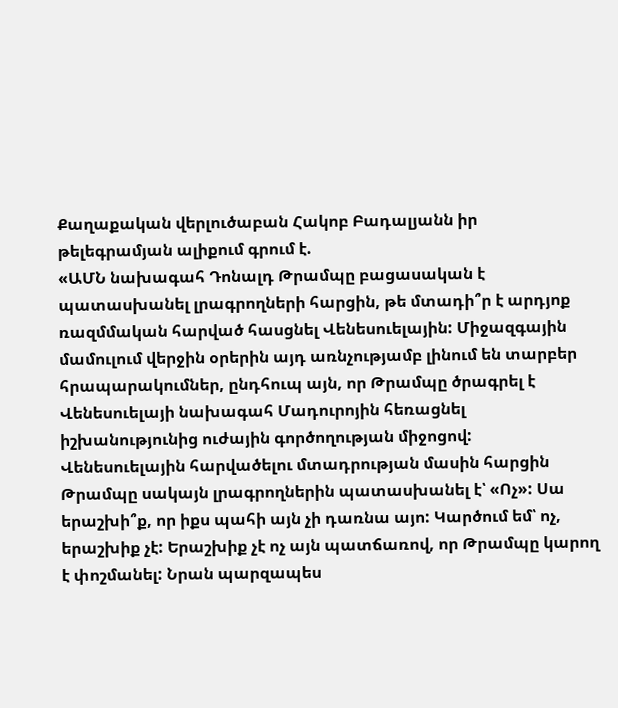Քաղաքական վերլուծաբան Հակոբ Բադալյանն իր թելեգրամյան ալիքում գրում է.
«ԱՄՆ նախագահ Դոնալդ Թրամպը բացասական է պատասխանել լրագրողների հարցին, թե մտադի՞ր է արդյոք ռազմմական հարված հասցնել Վենեսուելային: Միջազգային մամուլում վերջին օրերին այդ առնչությամբ լինում են տարբեր հրապարակումներ, ընդհուպ այն, որ Թրամպը ծրագրել է Վենեսուելայի նախագահ Մադուրոյին հեռացնել իշխանությունից ուժային գործողության միջոցով:
Վենեսուելային հարվածելու մտադրության մասին հարցին Թրամպը սակայն լրագրողներին պատասխանել է՝ «Ոչ»: Սա երաշխի՞ք, որ իքս պահի այն չի դառնա այո: Կարծում եմ՝ ոչ, երաշխիք չէ: Երաշխիք չէ ոչ այն պատճառով, որ Թրամպը կարող է փոշմանել: Նրան պարզապես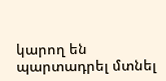կարող են պարտադրել մտնել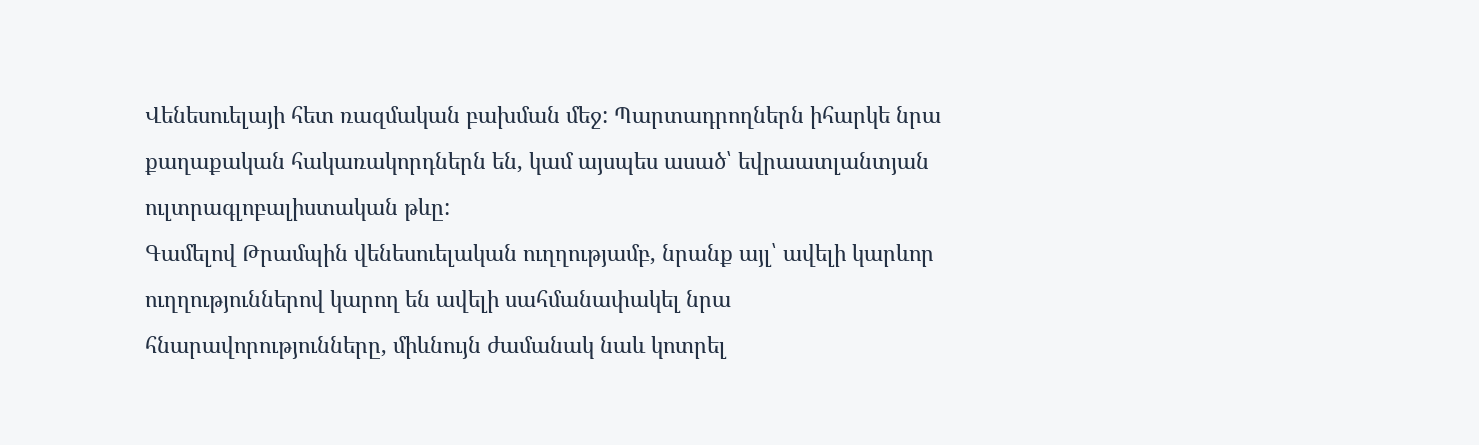Վենեսուելայի հետ ռազմական բախման մեջ: Պարտադրողներն իհարկե նրա քաղաքական հակառակորդներն են, կամ այսպես ասած՝ եվրաատլանտյան ուլտրագլոբալիստական թևը:
Գամելով Թրամպին վենեսուելական ուղղությամբ, նրանք այլ՝ ավելի կարևոր ուղղություններով կարող են ավելի սահմանափակել նրա հնարավորությունները, միևնույն ժամանակ նաև կոտրել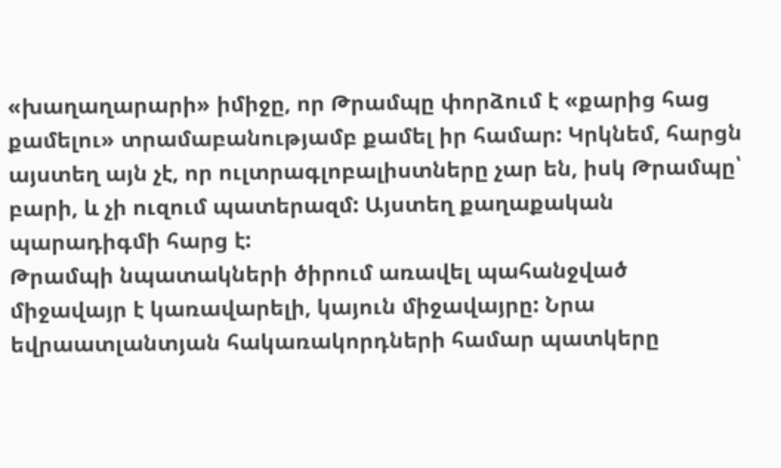«խաղաղարարի» իմիջը, որ Թրամպը փորձում է «քարից հաց քամելու» տրամաբանությամբ քամել իր համար: Կրկնեմ, հարցն այստեղ այն չէ, որ ուլտրագլոբալիստները չար են, իսկ Թրամպը՝ բարի, և չի ուզում պատերազմ: Այստեղ քաղաքական պարադիգմի հարց է:
Թրամպի նպատակների ծիրում առավել պահանջված միջավայր է կառավարելի, կայուն միջավայրը: Նրա եվրաատլանտյան հակառակորդների համար պատկերը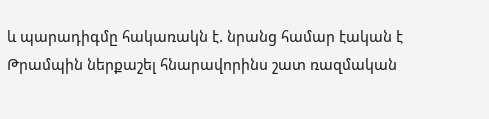և պարադիգմը հակառակն է. նրանց համար էական է Թրամպին ներքաշել հնարավորինս շատ ռազմական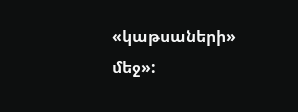«կաթսաների» մեջ»: